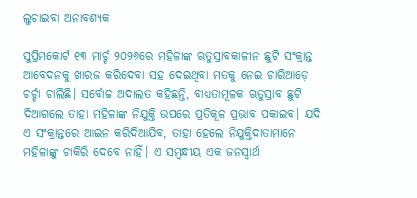ଲୁଚାଇବା ଅନାବଶ୍ୟକ

ସୁପ୍ରିମକୋର୍ଟ ୧୩ ମାର୍ଚ୍ଚ ୨୦୨୬ରେ ମହିଳାଙ୍କ ଋତୁସ୍ରାବକାଳୀନ ଛୁଟି ସଂକ୍ରାନ୍ତ ଆବେଦନକୁ ଖାରଜ କରିଦେବା ସହ ଦେଇଥିବା ମତକୁ ନେଇ ଚାରିଆଡ଼େ ଚର୍ଚ୍ଚା ଚାଲିଛି। ସର୍ବୋଚ୍ଚ ଅଦାଲତ କହିଛନ୍ତି, ବାଧ୍ୟତାମୂଳକ ଋତୁସ୍ରାବ ଛୁଟି ଦିଆଗଲେ ତାହା ମହିଳାଙ୍କ ନିଯୁକ୍ତି ଉପରେ ପ୍ରତିକୂଳ ପ୍ରଭାବ ପକାଇବ। ଯଦି ଏ ସଂକ୍ରାନ୍ତରେ ଆଇନ କରିଦିଆଯିବ, ତାହା ହେଲେ ନିଯୁକ୍ତିଦାତାମାନେ ମହିଳାଙ୍କୁ ଚାକିରି ଦେବେ ନାହିଁ। ଏ ସମ୍ବନ୍ଧୀୟ ଏକ ଜନସ୍ବାର୍ଥ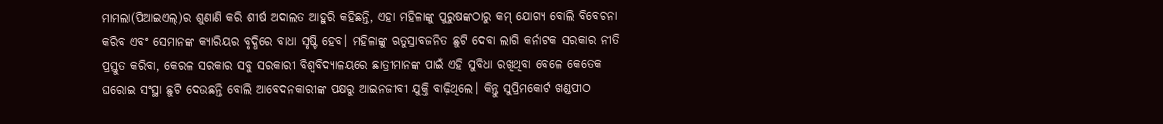ମାମଲା(ପିଆଇଏଲ୍‌)ର ଶୁଣାଣି କରି ଶୀର୍ଷ ଅଦାଲତ ଆହୁରି କହିଛନ୍ତି, ଏହା ମହିଳାଙ୍କୁ ପୁରୁଷଙ୍କଠାରୁ କମ୍‌ ଯୋଗ୍ୟ ବୋଲି ବିବେଚନା କରିବ ଏବଂ ସେମାନଙ୍କ କ୍ୟାରିୟର ବୃଦ୍ଧିରେ ବାଧା ସୃଷ୍ଟି ହେବ। ମହିଳାଙ୍କୁ ଋତୁସ୍ରାବଜନିତ ଛୁଟି ଦେବା ଲାଗି କର୍ନାଟକ ସରକାର ନୀତି ପ୍ରସ୍ତୁତ କରିବା, କେରଳ ସରକାର ସବୁ ସରକାରୀ ବିଶ୍ୱବିଦ୍ୟାଳୟରେ ଛାତ୍ରୀମାନଙ୍କ ପାଇଁ ଏହି ସୁବିଧା ରଖିଥିବା ବେଳେ କେତେକ ଘରୋଇ ସଂସ୍ଥା ଛୁଟି ଦେଉଛନ୍ତି ବୋଲି ଆବେଦନକାରୀଙ୍କ ପକ୍ଷରୁ ଆଇନଜୀବୀ ଯୁକ୍ତି ବାଢ଼ିଥିଲେ। କିନ୍ତୁ ସୁପ୍ରିମକୋର୍ଟ ଖଣ୍ଡପୀଠ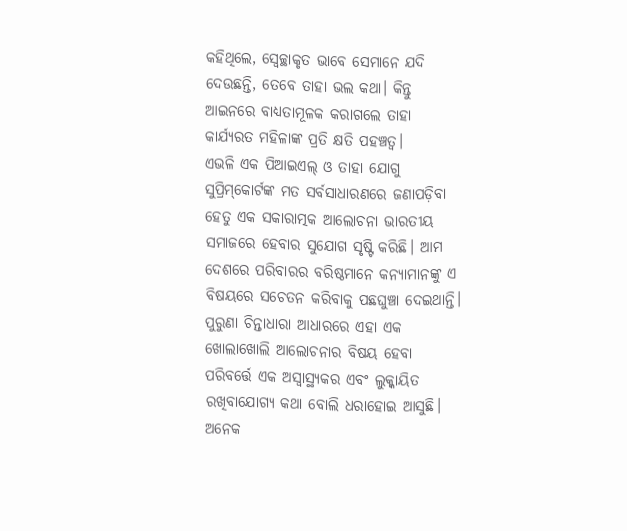କହିଥିଲେ, ସ୍ବେଚ୍ଛାକୃତ ଭାବେ ସେମାନେ ଯଦି ଦେଉଛନ୍ତି, ତେବେ ତାହା ଭଲ କଥା। କିନ୍ତୁ ଆଇନରେ ବାଧ୍ୟତାମୂଳକ କରାଗଲେ ତାହା କାର୍ଯ୍ୟରତ ମହିଳାଙ୍କ ପ୍ରତି କ୍ଷତି ପହଞ୍ଚତ୍ବ।
ଏଭଳି ଏକ ପିଆଇଏଲ୍‌ ଓ ତାହା ଯୋଗୁ ସୁପ୍ରିମ୍‌କୋର୍ଟଙ୍କ ମତ ସର୍ବସାଧାରଣରେ ଜଣାପଡ଼ିବା ହେତୁ ଏକ ସକାରାତ୍ମକ ଆଲୋଚନା ଭାରତୀୟ ସମାଜରେ ହେବାର ସୁଯୋଗ ସୃଷ୍ଟି କରିଛି। ଆମ ଦେଶରେ ପରିବାରର ବରିଷ୍ଠମାନେ କନ୍ୟାମାନଙ୍କୁ ଏ ବିଷୟରେ ସଚେତନ କରିବାକୁ ପଛଘୁଞ୍ଚା ଦେଇଥାନ୍ତି। ପୁରୁଣା ଚିନ୍ତାଧାରା ଆଧାରରେ ଏହା ଏକ ଖୋଲାଖୋଲି ଆଲୋଚନାର ବିଷୟ ହେବା ପରିବର୍ତ୍ତେ ଏକ ଅସ୍ବାସ୍ଥ୍ୟକର ଏବଂ ଲୁକ୍କାୟିତ ରଖିବାଯୋଗ୍ୟ କଥା ବୋଲି ଧରାହୋଇ ଆସୁଛି। ଅନେକ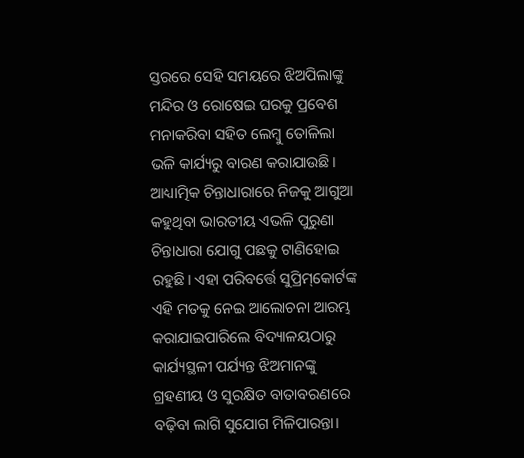ସ୍ତରରେ ସେହି ସମୟରେ ଝିଅପିଲାଙ୍କୁ ମନ୍ଦିର ଓ ରୋଷେଇ ଘରକୁ ପ୍ରବେଶ ମନାକରିବା ସହିତ ଲେମ୍ବୁ ତୋଳିଲା ଭଳି କାର୍ଯ୍ୟରୁ ବାରଣ କରାଯାଉଛି। ଆଧ୍ୟାତ୍ମିକ ଚିନ୍ତାଧାରାରେ ନିଜକୁ ଆଗୁଆ କହୁଥିବା ଭାରତୀୟ ଏଭଳି ପୁରୁଣା ଚିନ୍ତାଧାରା ଯୋଗୁ ପଛକୁ ଟାଣିହୋଇ ରହୁଛି। ଏହା ପରିବର୍ତ୍ତେ ସୁପ୍ରିମ୍‌କୋର୍ଟଙ୍କ ଏହି ମତକୁ ନେଇ ଆଲୋଚନା ଆରମ୍ଭ କରାଯାଇପାରିଲେ ବିଦ୍ୟାଳୟଠାରୁ କାର୍ଯ୍ୟସ୍ଥଳୀ ପର୍ଯ୍ୟନ୍ତ ଝିଅମାନଙ୍କୁ ଗ୍ରହଣୀୟ ଓ ସୁରକ୍ଷିତ ବାତାବରଣରେ ବଢ଼ିବା ଲାଗି ସୁଯୋଗ ମିଳିପାରନ୍ତା।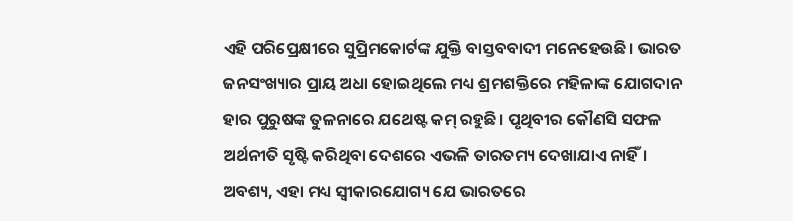ଏହି ପରିପ୍ରେକ୍ଷୀରେ ସୁପ୍ରିମକୋର୍ଟଙ୍କ ଯୁକ୍ତି ବାସ୍ତବବାଦୀ ମନେହେଉଛି। ଭାରତ ଜନସଂଖ୍ୟାର ପ୍ରାୟ ଅଧା ହୋଇଥିଲେ ମଧ୍ୟ ଶ୍ରମଶକ୍ତିରେ ମହିଳାଙ୍କ ଯୋଗଦାନ ହାର ପୁରୁଷଙ୍କ ତୁଳନାରେ ଯଥେଷ୍ଟ କମ୍‌ ରହୁଛି। ପୃଥିବୀର କୌଣସି ସଫଳ ଅର୍ଥନୀତି ସୃଷ୍ଟି କରିଥିବା ଦେଶରେ ଏଭଳି ତାରତମ୍ୟ ଦେଖାଯାଏ ନାହିଁ। ଅବଶ୍ୟ, ଏହା ମଧ୍ୟ ସ୍ବୀକାରଯୋଗ୍ୟ ଯେ ଭାରତରେ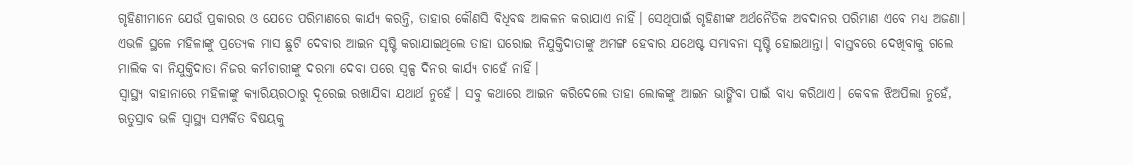ଗୃହିଣୀମାନେ ଯେଉଁ ପ୍ରକାରର ଓ ଯେତେ ପରିମାଣରେ କାର୍ଯ୍ୟ କରନ୍ତି, ତାହାର କୌଣସି ବିଧିବଦ୍ଧ ଆକଳନ କରାଯାଏ ନାହିଁ। ସେଥିପାଇଁ ଗୃହିଣୀଙ୍କ ଅର୍ଥନୈତିକ ଅବଦାନର ପରିମାଣ ଏବେ ମଧ୍ୟ ଅଜଣା। ଏଭଳି ସ୍ଥଳେ ମହିଳାଙ୍କୁ ପ୍ରତ୍ୟେକ ମାସ ଛୁଟି ଦେବାର ଆଇନ ସୃଷ୍ଟି କରାଯାଇଥିଲେ ତାହା ଘରୋଇ ନିଯୁକ୍ତିଦାତାଙ୍କୁ ଅମଙ୍ଗ ହେବାର ଯଥେଷ୍ଟ ସମ୍ଭାବନା ସୃଷ୍ଟି ହୋଇଥାନ୍ତା। ବାସ୍ତବରେ ଦେଖିବାକୁ ଗଲେ ମାଲିକ ବା ନିଯୁକ୍ତିଦାତା ନିଜର କର୍ମଚାରୀଙ୍କୁ ଦରମା ଦେବା ପରେ ସ୍ବଳ୍ପ ଦିନର କାର୍ଯ୍ୟ ଚାହେଁ ନାହିଁ।
ସ୍ବାସ୍ଥ୍ୟ ବାହାନାରେ ମହିଳାଙ୍କୁ କ୍ୟାରିୟରଠାରୁ ଦୂରେଇ ରଖାଯିବା ଯଥାର୍ଥ ନୁହେଁ। ସବୁ କଥାରେ ଆଇନ କରିଦେଲେ ତାହା ଲୋକଙ୍କୁ ଆଇନ ଭାଙ୍ଗିବା ପାଇଁ ବାଧ୍ୟ କରିଥାଏ। କେବଳ ଝିଅପିଲା ନୁହେଁ, ଋତୁସ୍ରାବ ଭଳି ସ୍ବାସ୍ଥ୍ୟ ସମ୍ପର୍କିତ ବିଷୟକୁ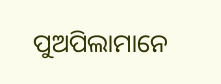ପୁଅପିଲାମାନେ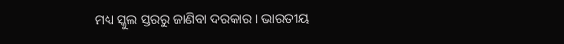ମଧ୍ୟ ସ୍କୁଲ ସ୍ତରରୁ ଜାଣିବା ଦରକାର। ଭାରତୀୟ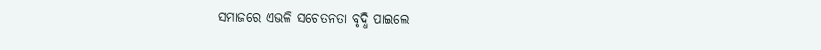ସମାଜରେ ଏଭଳି ସଚେତନତା ବୃଦ୍ଧି ପାଇଲେ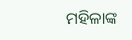ମହିଳାଙ୍କ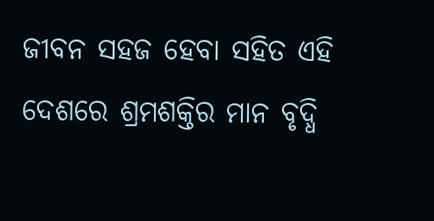ଜୀବନ ସହଜ ହେବା ସହିତ ଏହି ଦେଶରେ ଶ୍ରମଶକ୍ତିର ମାନ ବୃଦ୍ଧି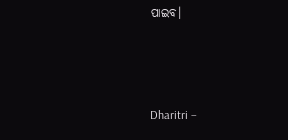ପାଇବ।



Dharitri –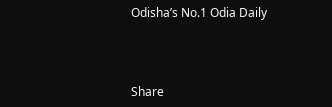Odisha’s No.1 Odia Daily



Share